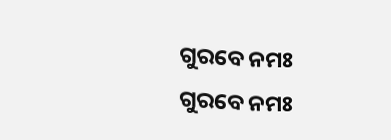ଗୁରବେ ନମଃ
ଗୁରବେ ନମଃ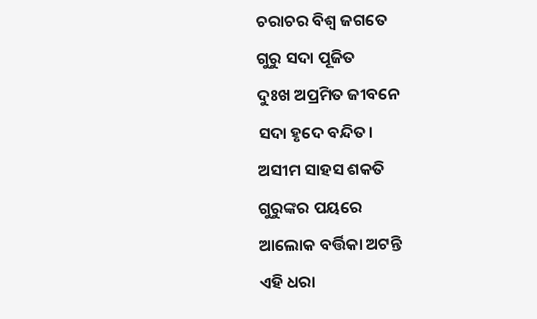ଚରାଚର ବିଶ୍ୱ ଜଗତେ
ଗୁରୁ ସଦା ପୂଜିତ
ଦୁଃଖ ଅପ୍ରମିତ ଜୀବନେ
ସଦା ହୃଦେ ବନ୍ଦିତ।
ଅସୀମ ସାହସ ଶକତି
ଗୁରୁଙ୍କର ପୟରେ
ଆଲୋକ ବର୍ତ୍ତିକା ଅଟନ୍ତି
ଏହି ଧରା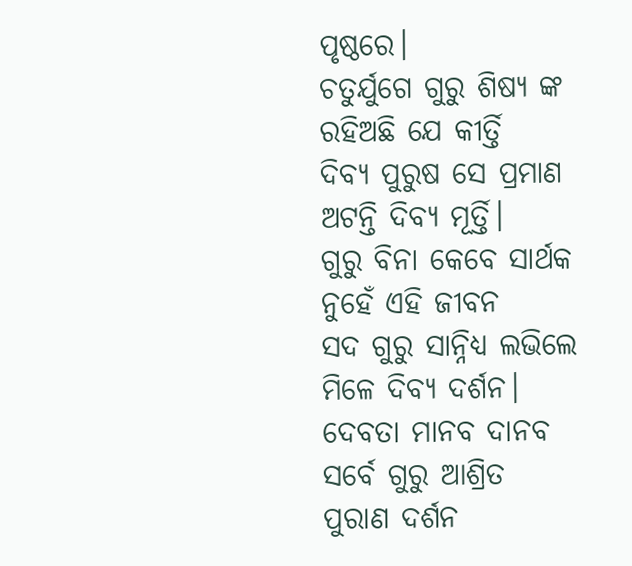ପୃଷ୍ଠରେ।
ଚତୁର୍ଯୁଗେ ଗୁରୁ ଶିଷ୍ୟ ଙ୍କ
ରହିଅଛି ଯେ କୀର୍ତ୍ତି
ଦିବ୍ୟ ପୁରୁଷ ସେ ପ୍ରମାଣ
ଅଟନ୍ତି ଦିବ୍ୟ ମୂର୍ତ୍ତି।
ଗୁରୁ ବିନା କେବେ ସାର୍ଥକ
ନୁହେଁ ଏହି ଜୀବନ
ସଦ ଗୁରୁ ସାନ୍ନିଧ୍ୟ ଲଭିଲେ
ମିଳେ ଦିବ୍ୟ ଦର୍ଶନ।
ଦେବତା ମାନବ ଦାନବ
ସର୍ବେ ଗୁରୁ ଆଶ୍ରିତ
ପୁରାଣ ଦର୍ଶନ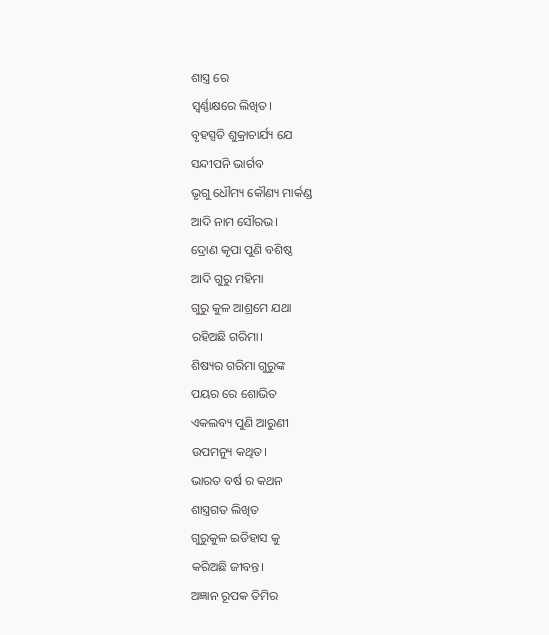ଶାସ୍ତ୍ର ରେ
ସ୍ୱର୍ଣ୍ଣାକ୍ଷରେ ଲିଖିତ।
ବୃହସ୍ପତି ଶୁକ୍ରାଚାର୍ଯ୍ୟ ଯେ
ସନ୍ଦୀପନି ଭାର୍ଗବ
ଭୃଗୁ ଧୌମ୍ୟ କୌଣ୍ୟ ମାର୍କଣ୍ଡ
ଆଦି ନାମ ସୌରଭ।
ଦ୍ରୋଣ କୃପା ପୁଣି ବଶିଷ୍ଠ
ଆଦି ଗୁରୁ ମହିମା
ଗୁରୁ କୁଳ ଆଶ୍ରମେ ଯଥା
ରହିଅଛି ଗରିମା।
ଶିଷ୍ୟର ଗରିମା ଗୁରୁଙ୍କ
ପୟର ରେ ଶୋଭିତ
ଏକଲବ୍ୟ ପୁଣି ଆରୁଣୀ
ଉପମନ୍ୟୁ କଥିତ।
ଭାରତ ବର୍ଷ ର କଥନ
ଶାସ୍ତ୍ରଗତ ଲିଖିତ
ଗୁରୁକୁଳ ଇତିହାସ କୁ
କରିଅଛି ଜୀବନ୍ତ।
ଅଜ୍ଞାନ ରୂପକ ତିମିର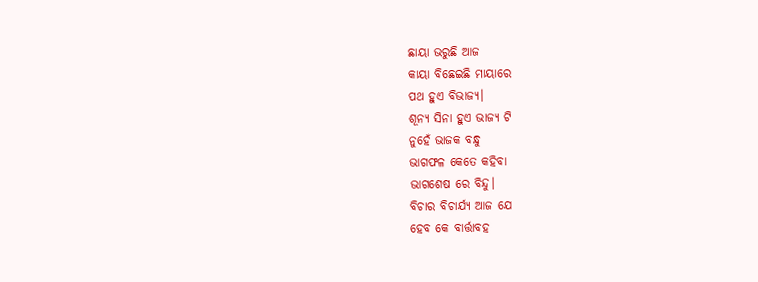ଛାୟା ଭରୁଛି ଆଜ
କାୟା ବିଛେଇଛି ମାୟାରେ
ପଥ ହୁଏ ବିଭାଜ୍ୟ।
ଶୂନ୍ୟ ସିନା ହୁଏ ଭାଜ୍ୟ ଟି
ନୁହେଁ ଭାଜକ ବନ୍ଧୁ
ଭାଗଫଳ କେତେ କହିବା
ଭାଗଶେଷ ରେ ବିନ୍ଦୁ।
ବିଚାର ବିଚାର୍ଯ୍ୟ ଆଜ ଯେ
ହେବ କେ ବାର୍ତ୍ତାବହ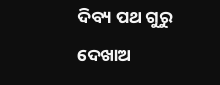ଦିବ୍ୟ ପଥ ଗୁରୁ ଦେଖାଅ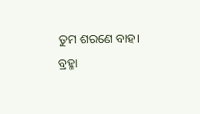ତୁମ ଶରଣେ ବାହ।
ବ୍ରହ୍ମା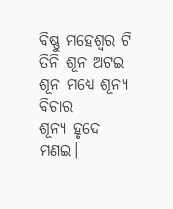ବିଷ୍ଣୁ ମହେଶ୍ୱର ଟି
ତିନି ଶୂନ ଅଟଇ
ଶୂନ ମଧ୍ୟେ ଶୂନ୍ୟ ବିଚାର
ଶୂନ୍ୟ ହୃଦେ ମଣଇ।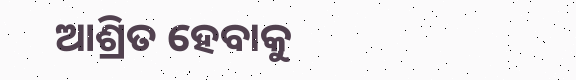ଆଶ୍ରିତ ହେବାକୁ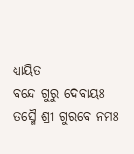ଧ୍ୟାୟିତ
ବନ୍ଦେ ଗୁରୁ ଦେବାୟଃ
ତସ୍ମୈ ଶ୍ରୀ ଗୁରବେ ନମଃ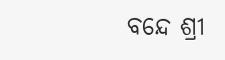ବନ୍ଦେ ଶ୍ରୀ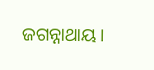ଜଗନ୍ନାଥାୟ।